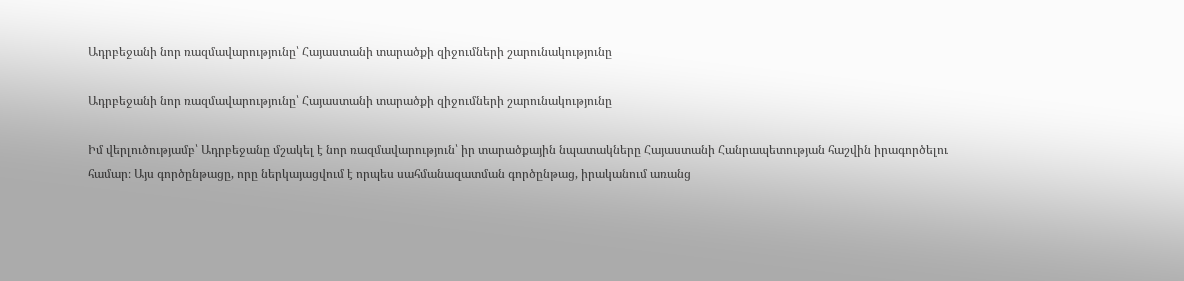Ադրբեջանի նոր ռազմավարությունը՝ Հայաստանի տարածքի զիջումների շարունակությունը

Ադրբեջանի նոր ռազմավարությունը՝ Հայաստանի տարածքի զիջումների շարունակությունը

Իմ վերլուծությամբ՝ Ադրբեջանը մշակել է նոր ռազմավարություն՝ իր տարածքային նպատակները Հայաստանի Հանրապետության հաշվին իրագործելու համար։ Այս գործընթացը, որը ներկայացվում է որպես սահմանազատման գործընթաց, իրականում առանց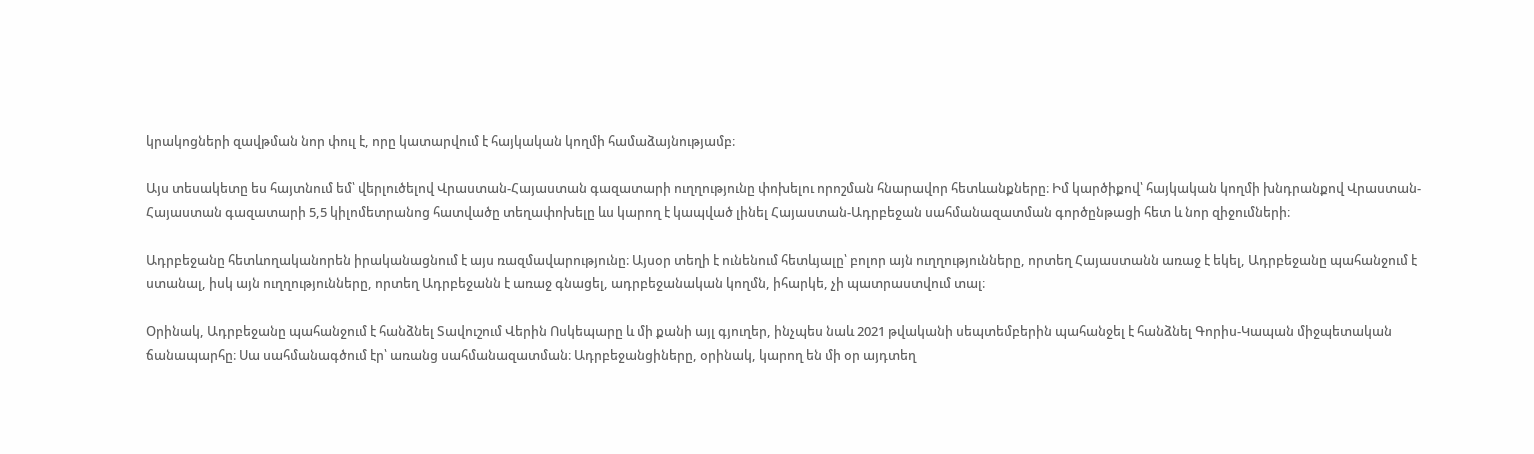կրակոցների զավթման նոր փուլ է, որը կատարվում է հայկական կողմի համաձայնությամբ։

Այս տեսակետը ես հայտնում եմ՝ վերլուծելով Վրաստան-Հայաստան գազատարի ուղղությունը փոխելու որոշման հնարավոր հետևանքները։ Իմ կարծիքով՝ հայկական կողմի խնդրանքով Վրաստան-Հայաստան գազատարի 5,5 կիլոմետրանոց հատվածը տեղափոխելը ևս կարող է կապված լինել Հայաստան-Ադրբեջան սահմանազատման գործընթացի հետ և նոր զիջումների։

Ադրբեջանը հետևողականորեն իրականացնում է այս ռազմավարությունը։ Այսօր տեղի է ունենում հետևյալը՝ բոլոր այն ուղղությունները, որտեղ Հայաստանն առաջ է եկել, Ադրբեջանը պահանջում է ստանալ, իսկ այն ուղղությունները, որտեղ Ադրբեջանն է առաջ գնացել, ադրբեջանական կողմն, իհարկե, չի պատրաստվում տալ։

Օրինակ, Ադրբեջանը պահանջում է հանձնել Տավուշում Վերին Ոսկեպարը և մի քանի այլ գյուղեր, ինչպես նաև 2021 թվականի սեպտեմբերին պահանջել է հանձնել Գորիս-Կապան միջպետական ճանապարհը։ Սա սահմանագծում էր՝ առանց սահմանազատման։ Ադրբեջանցիները, օրինակ, կարող են մի օր այդտեղ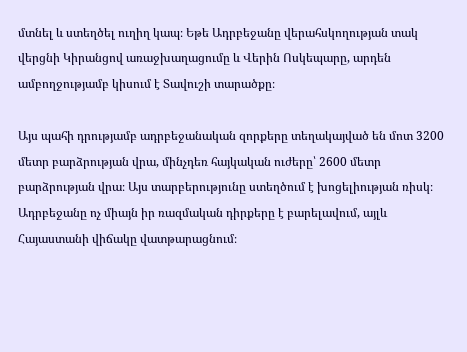մտնել և ստեղծել ուղիղ կապ։ Եթե Ադրբեջանը վերահսկողության տակ վերցնի Կիրանցով առաջխաղացումը և Վերին Ոսկեպարը, արդեն ամբողջությամբ կիսում է Տավուշի տարածքը։

Այս պահի դրությամբ ադրբեջանական զորքերը տեղակայված են մոտ 3200 մետր բարձրության վրա, մինչդեռ հայկական ուժերը՝ 2600 մետր բարձրության վրա։ Այս տարբերությունը ստեղծում է խոցելիության ռիսկ։ Ադրբեջանը ոչ միայն իր ռազմական դիրքերը է բարելավում, այլև Հայաստանի վիճակը վատթարացնում։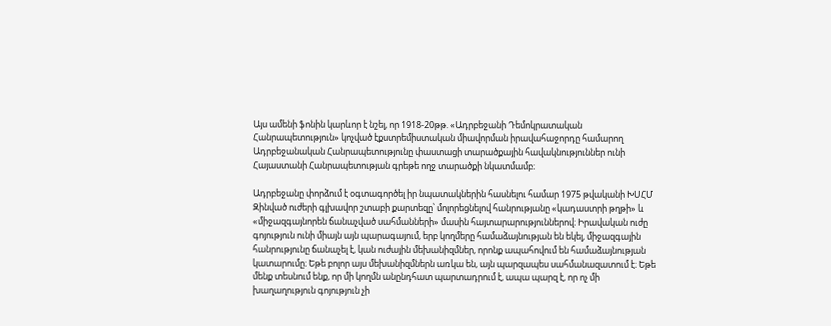Այս ամենի ֆոնին կարևոր է նշել, որ 1918-20թթ. «Ադրբեջանի Դեմոկրատական Հանրապետություն» կոչված էքստրեմիստական միավորման իրավահաջորդը համարող Ադրբեջանական Հանրապետությունը փաստացի տարածքային հավակնություններ ունի Հայաստանի Հանրապետության գրեթե ողջ տարածքի նկատմամբ։

Ադրբեջանը փորձում է օգտագործել իր նպատակներին հասնելու համար 1975 թվականի ԽՍՀՄ Զինված ուժերի գլխավոր շտաբի քարտեզը՝ մոլորեցնելով հանրությանը «կադաստրի թղթի» և «միջազգայնորեն ճանաչված սահմանների» մասին հայտարարություններով։ Իրավական ուժը գոյություն ունի միայն այն պարագայում, երբ կողմերը համաձայնության են եկել, միջազգային հանրությունը ճանաչել է, կան ուժային մեխանիզմներ, որոնք ապահովում են համաձայնության կատարումը։ Եթե բոլոր այս մեխանիզմներն առկա են, այն պարզապես սահմանազատում է։ Եթե մենք տեսնում ենք, որ մի կողմն անընդհատ պարտադրում է, ապա պարզ է, որ ոչ մի խաղաղություն գոյություն չի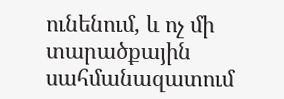ունենում, և ոչ մի տարածքային սահմանազատում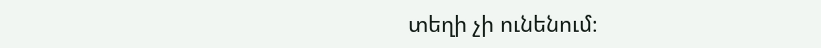տեղի չի ունենում։